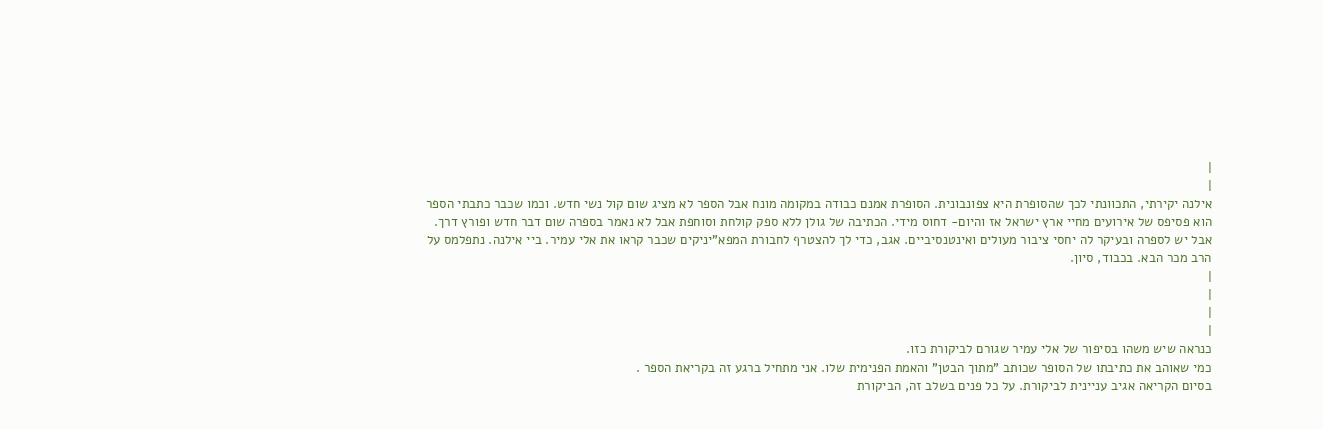|
|
אילנה יקירתי, התכוונתי לכך שהסופרת היא צפונבונית. הסופרת אמנם כבודה במקומה מונח אבל הספר לא מציג שום קול נשי חדש. וכמו שכבר כתבתי הספר הוא פסיפס של אירועים מחיי ארץ ישראל אז והיום- דחוס מידי. הכתיבה של גולן ללא ספק קולחת וסוחפת אבל לא נאמר בספרה שום דבר חדש ופורץ דרך. אבל יש לספרה ובעיקר לה יחסי ציבור מעולים ואינטנסיביים. אגב, כדי לך להצטרף לחבורת המפא"יניקים שכבר קראו את אלי עמיר. ביי אילנה. נתפלמס על הרב מכר הבא. בכבוד, סיון.
|
|
|
|
כנראה שיש משהו בסיפור של אלי עמיר שגורם לביקורת כזו.
כמי שאוהב את כתיבתו של הסופר שכותב "מתוך הבטן" והאמת הפנימית שלו. אני מתחיל ברגע זה בקריאת הספר .
בסיום הקריאה אגיב עניינית לביקורת. על כל פנים בשלב זה, הביקורת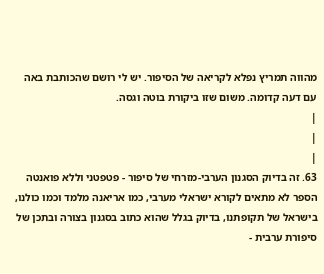מהווה תמריץ נפלא לקריאה של הסיפור. יש לי רושם שהכותבת באה עם דעה קדומה. משום שזו ביקורת בוטה וגסה.
|
|
|
63. זה בדיוק הסגנון הערבי-מזרחי של סיפור - פטפטני וללא פואנטה
הספר לא מתאים לקורא ישראלי מערבי, כמו אריאנה מלמד וכמו כולנו, בישראל של תקופתנו, בדיוק בגלל שהוא כתוב בסגנון בצורה ובתכן של סיפורת ערבית -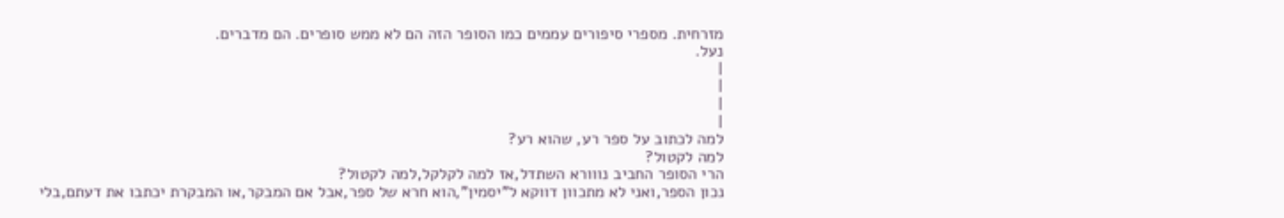מזרחית. מספרי סיפורים עממים כמו הסופר הזה הם לא ממש סופרים. הם מדברים.
נעל.
|
|
|
|
למה לכתוב על ספר רע, שהוא רע?
למה לקטול?
הרי הסופר החביב נווורא השתדל,אז למה לקלקל,למה לקטול?
נכון הספר,ואני לא מתכוון דווקא ל"יסמין",הוא חרא של ספר,אבל אם המבקר,או המבקרת יכתבו את דעתם,בלי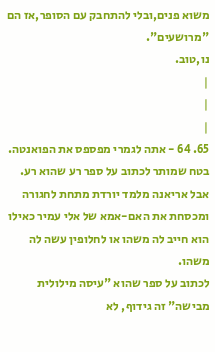משוא פנים,ובלי להתחבק עם הסופר,אז הם "מרושעים".
נו,טוב.
|
|
|
65. 64 - אתה לגמרי מפספס את הפואנטה.
בטח שמותר לכתוב על ספר רע שהוא רע. אבל אריאנה מלמד יורדת מתחת לחגורה ומכסחת את האם-אמא של אלי עמיר כאילו הוא חייב לה משהו או לחלופין עשה לה משהו.
לכתוב על ספר שהוא "עיסה מילולית מבישה" זה גידוף, לא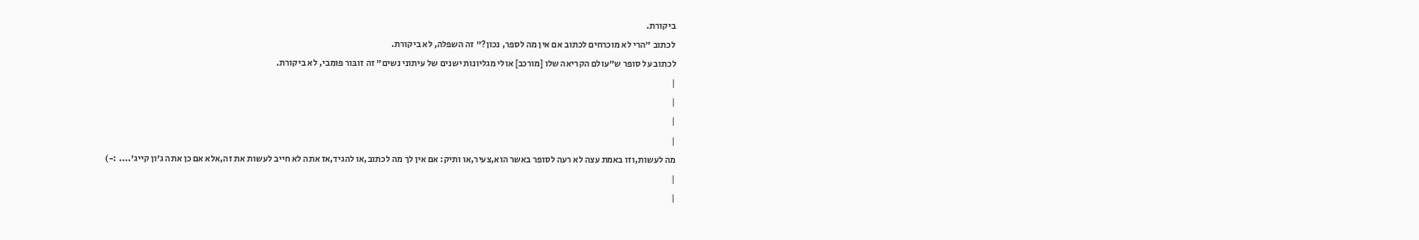ביקורת.
לכתוב "הרי לא מוכרחים לכתוב אם אין מה לספר, נכון?" זה השפלה, לא ביקורת.
לכתוב על סופר ש"עולם הקריאה שלו [מורכב] אולי מגליונות ישנים של עיתוני נשים" זה זובּור פומבי, לא ביקורת.
|
|
|
|
מה לעשות,וזו באמת עצה לא רעה לסופר באשר הוא,צעיר,או ותיק: אם אין לך מה לכתוב,או להגיד,אז אתה לא חייב לעשות את זה,אלא אם כן אתה ג'ון קייג'.... :-)
|
|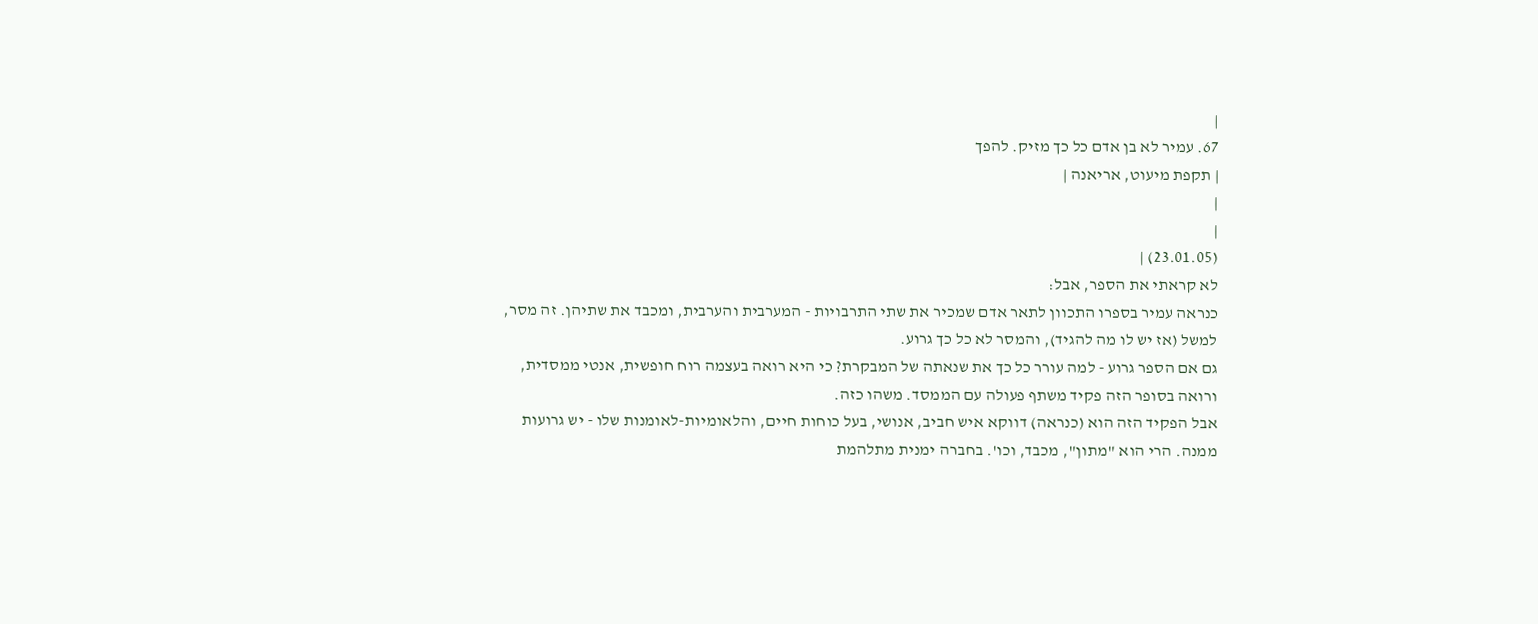|
67. עמיר לא בן אדם כל כך מזיק. להפך
| תקפת מיעוט, אריאנה |
|
|
(23.01.05) |
לא קראתי את הספר, אבל:
כנראה עמיר בספרו התכוון לתאר אדם שמכיר את שתי התרבויות - המערבית והערבית, ומכבד את שתיהן. זה מסר, למשל (אז יש לו מה להגיד), והמסר לא כל כך גרוע.
גם אם הספר גרוע - למה עורר כל כך את שנאתה של המבקרת? כי היא רואה בעצמה רוח חופשית, אנטי ממסדית, ורואה בסופר הזה פקיד משתף פעולה עם הממסד. משהו כזה.
אבל הפקיד הזה הוא (כנראה) דווקא איש חביב, אנושי, בעל כוחות חיים, והלאומיות-לאומנות שלו - יש גרועות ממנה. הרי הוא "מתון", מכבד, וכו'. בחברה ימנית מתלהמת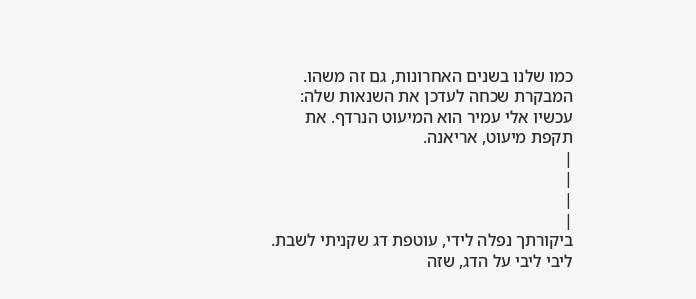כמו שלנו בשנים האחרונות, גם זה משהו.
המבקרת שכחה לעדכן את השנאות שלה: עכשיו אלי עמיר הוא המיעוט הנרדף. את תקפת מיעוט, אריאנה.
|
|
|
|
ביקורתך נפלה לידי, עוטפת דג שקניתי לשבת.
ליבי ליבי על הדג, שזה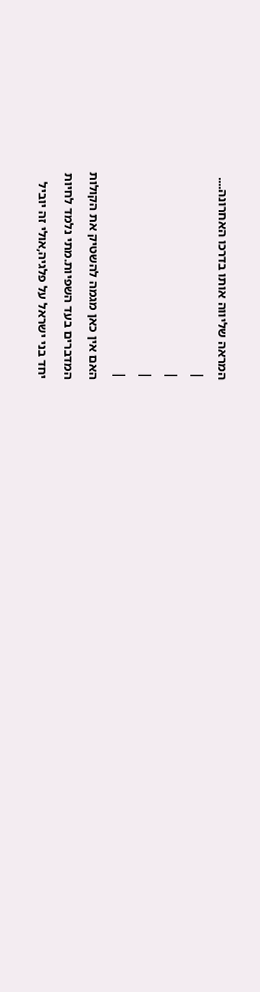המראה שליווה אותו בדרכו האחרונה....
|
|
|
|
האם אין כאן מגמה להשטיק את הקולות
המדברים בעד השפיות.מתי נלמד לחיות
יחד בני ישראל על פלגיה,אולי זה יוביל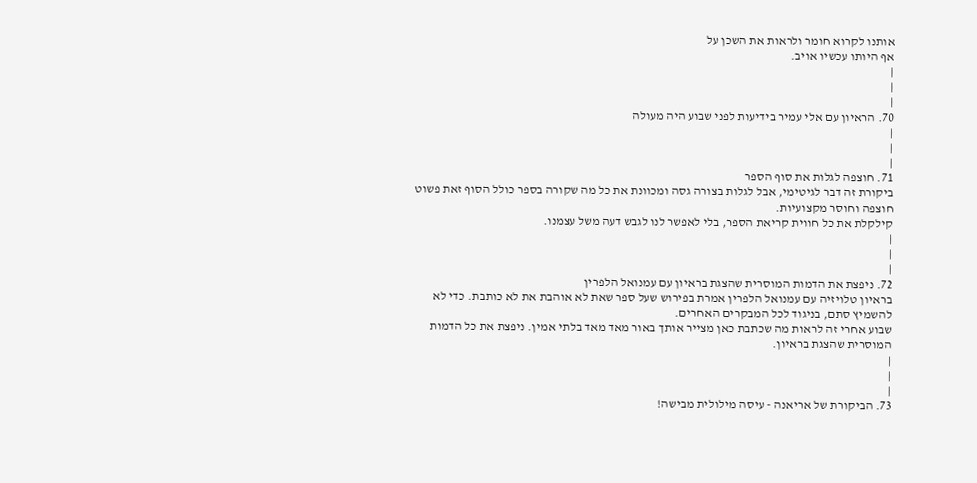אותנו לקרוא חומר ולראות את השכן על
אף היותו עכשיו אויב.
|
|
|
70. הראיון עם אלי עמיר בידיעות לפני שבוע היה מעולה
|
|
|
71. חוצפה לגלות את סוף הספר
ביקורת זה דבר לגיטימי, אבל לגלות בצורה גסה ומכוונת את כל מה שקורה בספר כולל הסוף זאת פשוט חוצפה וחוסר מקצועיות.
קילקלת את כל חווית קריאת הספר, בלי לאפשר לנו לגבש דעה משל עצמנו.
|
|
|
72. ניפצת את הדמות המוסרית שהצגת בראיון עם עמנואל הלפרין
בראיון טלויזיה עם עמנואל הלפרין אמרת בפירוש שעל ספר שאת לא אוהבת את לא כותבת. כדי לא להשמיץ סתם, בניגוד לכל המבקרים האחרים.
שבוע אחרי זה לראות מה שכתבת כאן מצייר אותך באור מאד מאד בלתי אמין. ניפצת את כל הדמות המוסרית שהצגת בראיון.
|
|
|
73. הביקורת של אריאנה - עיסה מילולית מבישה!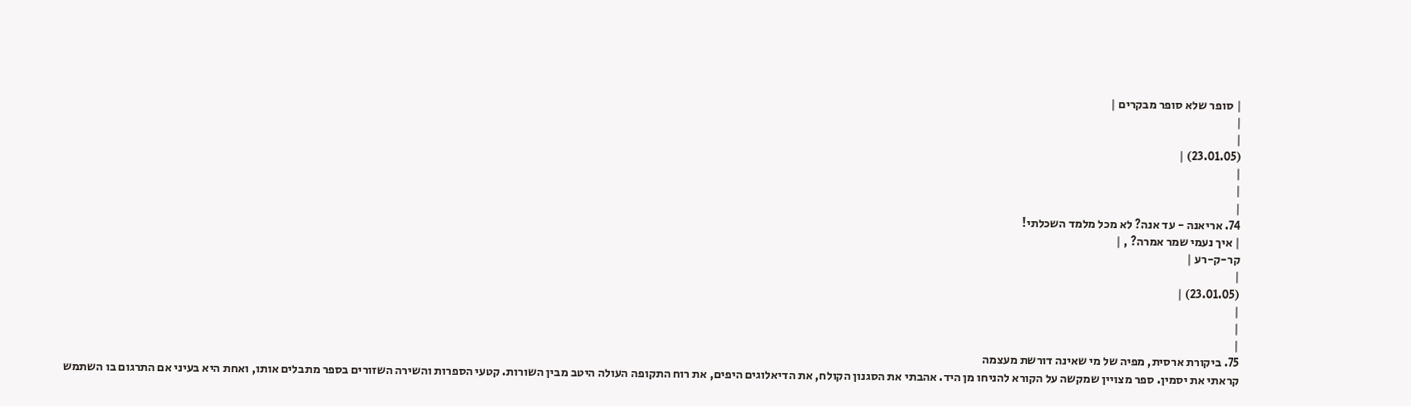| סופר שלא סופר מבקרים |
|
|
(23.01.05) |
|
|
|
74. אריאנה - עד אנה? לא מכל מלמד השכלתי!
| איך נעמי שמר אמרה? , |
קר-ק-רע |
|
(23.01.05) |
|
|
|
75. ביקורת ארסית, מפיה של מי שאינה דורשת מעצמה
קראתי את יסמין. ספר מצויין שמקשה על הקורא להניחו מן היד. אהבתי את הסגנון הקולח, את הדיאלוגים היפים, את רוח התקופה העולה היטב מבין השורות. קטעי הספרות והשירה השזורים בספר מתבלים אותו, ואחת היא בעיני אם התרגום בו השתמש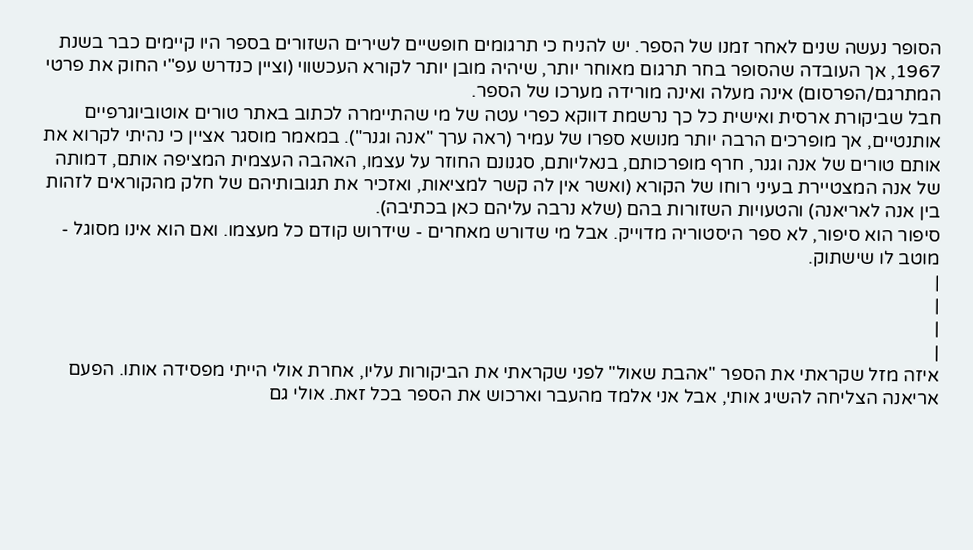הסופר נעשה שנים לאחר זמנו של הספר. יש להניח כי תרגומים חופשיים לשירים השזורים בספר היו קיימים כבר בשנת 1967, אך העובדה שהסופר בחר תרגום מאוחר יותר, שיהיה מובן יותר לקורא העכשווי (וציין כנדרש עפ"י החוק את פרטי המתרגם/הפרסום) אינה מעלה ואינה מורידה מערכו של הספר.
חבל שביקורת ארסית ואישית כל כך נרשמת דווקא כפרי עטה של מי שהתיימרה לכתוב באתר טורים אוטוביוגרפיים אותנטיים, אך מופרכים הרבה יותר מנושא ספרו של עמיר (ראה ערך "אנה וגנר"). במאמר מוסגר אציין כי נהיתי לקרוא את אותם טורים של אנה וגנר, חרף מופרכותם, בנאליותם, סגנונם החוזר על עצמו, האהבה העצמית המציפה אותם, דמותה של אנה המצטיירת בעיני רוחו של הקורא (ואשר אין לה קשר למציאות, ואזכיר את תגובותיהם של חלק מהקוראים לזהות בין אנה לאריאנה) והטעויות השזורות בהם (שלא נרבה עליהם כאן בכתיבה).
סיפור הוא סיפור, לא ספר היסטוריה מדוייק. אבל מי שדורש מאחרים - שידרוש קודם כל מעצמו. ואם הוא אינו מסוגל - מוטב לו שישתוק.
|
|
|
|
איזה מזל שקראתי את הספר "אהבת שאול" לפני שקראתי את הביקורות עליו, אחרת אולי הייתי מפסידה אותו. הפעם אריאנה הצליחה להשיג אותי, אבל אני אלמד מהעבר וארכוש את הספר בכל זאת. אולי גם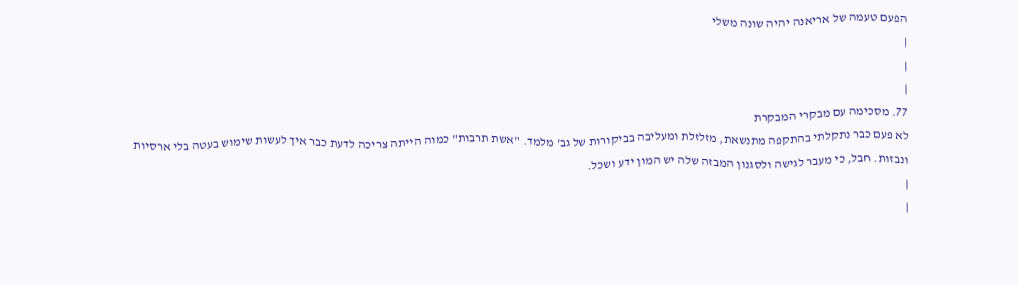הפעם טעמה של אריאנה יהיה שונה משלי
|
|
|
77. מסכימה עם מבקרי המבקרת
לא פעם כבר נתקלתי בהתקפה מתנשאת, מזלזלת ומעליבה בביקורות של גב' מלמד. "אשת תרבות" כמוה הייתה צריכה לדעת כבר איך לעשות שימוש בעטה בלי ארסיות ונבזות. חבל, כי מעבר לגישה ולסגנון המבזה שלה יש המון ידע ושכל.
|
|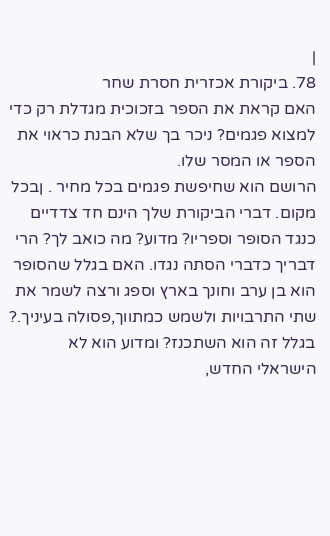|
78. ביקורת אכזרית חסרת שחר
האם קראת את הספר בזכוכית מגדלת רק כדי למצוא פגמים? ניכר בך שלא הבנת כראוי את הספר או המסר שלו.
הרושם הוא שחיפשת פגמים בכל מחיר . ןבכל מקום. דברי הביקורת שלך הינם חד צדדיים כנגד הסופר וספריו? מדוע? מה כואב לך? הרי דבריך כדברי הסתה נגדו. האם בגלל שהסופר הוא בן ערב וחונך בארץ וספג ורצה לשמר את שתי התרבויות ולשמש כמתווך,פסולה בעיניך.? בגלל זה הוא השתכנז? ומדוע הוא לא הישראלי החדש,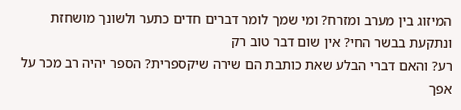המיזוג בין מערב ומזרח? ומי שמך לומר דברים חדים כתער ולשונך מושחזת ונתקעת בבשר החי? אין שום דבר טוב רק
רע? והאם דברי הבלע שאת כותבת הם שירה שיקספרית? הספר יהיה רב מכר על אפך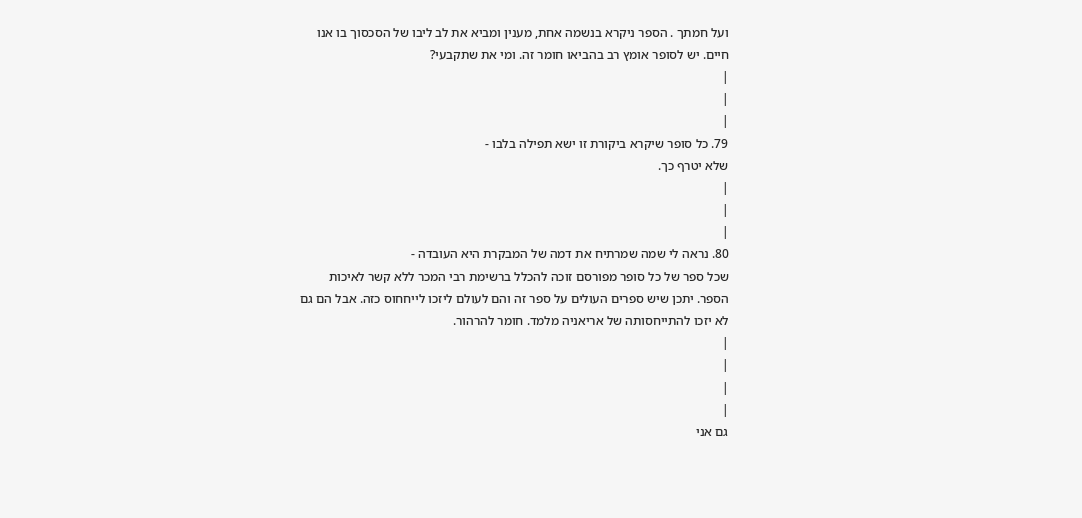ועל חמתך . הספר ניקרא בנשמה אחת, מענין ומביא את לב ליבו של הסכסוך בו אנו חיים. יש לסופר אומץ רב בהביאו חומר זה. ומי את שתקבעי?
|
|
|
79. כל סופר שיקרא ביקורת זו ישא תפילה בלבו -
שלא יטרף כך.
|
|
|
80. נראה לי שמה שמרתיח את דמה של המבקרת היא העובדה -
שכל ספר של כל סופר מפורסם זוכה להכלל ברשימת רבי המכר ללא קשר לאיכות הספר. יתכן שיש ספרים העולים על ספר זה והם לעולם ליזכו לייחחוס כזה. אבל הם גם לא יזכו להתייחסותה של אריאניה מלמד. חומר להרהור.
|
|
|
|
גם אני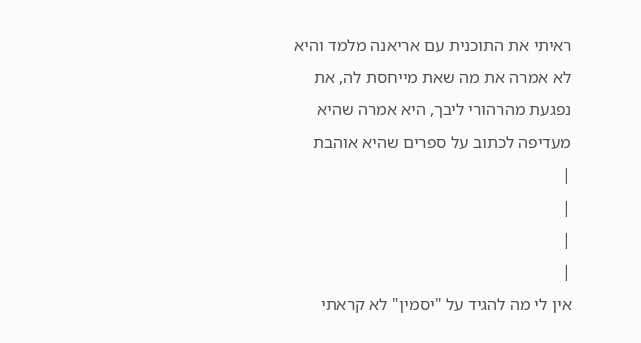ראיתי את התוכנית עם אריאנה מלמד והיא לא אמרה את מה שאת מייחסת לה, את נפגעת מהרהורי ליבך, היא אמרה שהיא מעדיפה לכתוב על ספרים שהיא אוהבת
|
|
|
|
אין לי מה להגיד על "יסמין" לא קראתי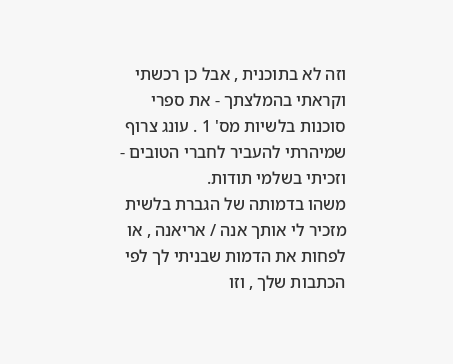וזה לא בתוכנית , אבל כן רכשתי וקראתי בהמלצתך - את ספרי סוכנות בלשיות מס' 1 . עונג צרוף שמיהרתי להעביר לחברי הטובים - וזכיתי בשלמי תודות.
משהו בדמותה של הגברת בלשית מזכיר לי אותך אנה / אריאנה , או לפחות את הדמות שבניתי לך לפי הכתבות שלך , וזו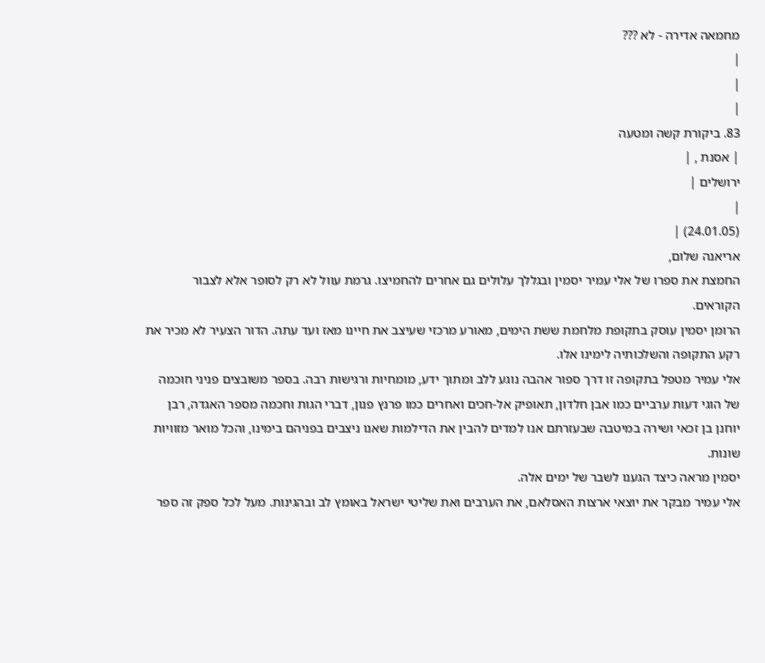מחמאה אדירה - לא ???
|
|
|
83. ביקורת קשה ומטעה
| אסנת , |
ירושלים |
|
(24.01.05) |
אריאנה שלום,
החמצת את ספרו של אלי עמיר יסמין ובגללך עלולים גם אחרים להחמיצו. גרמת עוול לא רק לסופר אלא לצבור הקוראים.
הרומן יסמין עוסק בתקופת מלחמת ששת הימים, מאורע מרכזי שעיצב את חיינו מאז ועד עתה. הדור הצעיר לא מכיר את רקע התקופה והשלכותיה לימינו אלו.
אלי עמיר מטפל בתקופה זו דרך ספור אהבה נוגע ללב ומתוך ידע, מומחיות ורגישות רבה. בספר משובצים פניני חוכמה של הוגי דעות ערביים כמו אבן חלדון, תאופיק אל-חכים ואחרים כמו פרנץ פנון, דברי הגות וחכמה מספר האגדה, רבן יוחנן בן זכאי ושירה במיטבה שבעזרתם אנו למדים להבין את הדילמות שאנו ניצבים בפניהם בימינו, והכל מואר מזוויות שונות.
יסמין מראה כיצד הגענו לשבר של ימים אלה.
אלי עמיר מבקר את יוצאי ארצות האסלאם, את הערבים ואת שליטי ישראל באומץ לב ובהגינות. מעל לכל ספק זה ספר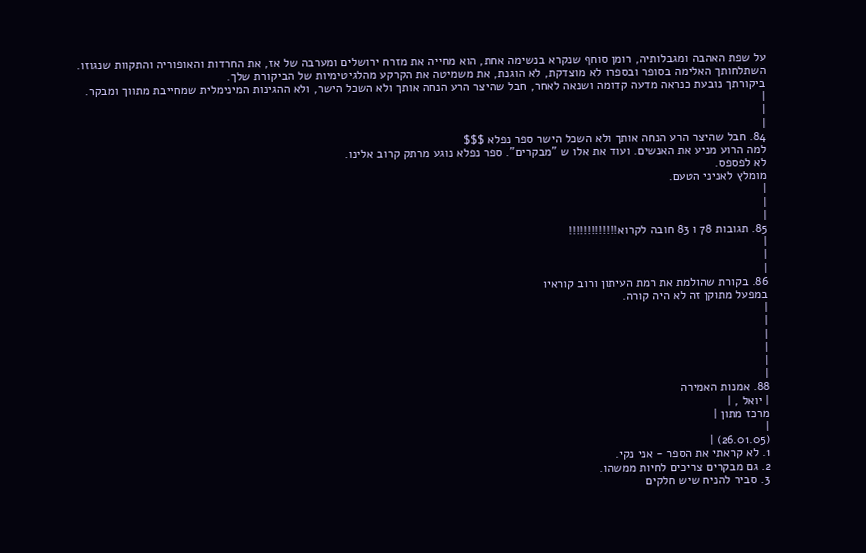על שפת האהבה ומגבלותיה, רומן סוחף שנקרא בנשימה אחת, הוא מחייה את מזרח ירושלים ומערבה של אז, את החרדות והאופוריה והתקוות שנגוזו.
השתלחותך האלימה בסופר ובספרו לא מוצדקת, לא הוגנת, את משמיטה את הקרקע מהלגיטימיות של הביקורת שלך.
ביקורתך נובעת כנראה מדעה קדומה ושנאה לאחר, חבל שהיצר הרע הנחה אותך ולא השכל הישר, ולא ההגינות המינימלית שמחייבת מתווך ומבקר.
|
|
|
84. חבל שהיצר הרע הנחה אותך ולא השכל הישר ספר נפלא $$$
למה הרוע מניע את האנשים. ועוד את אלו ש "מבקרים". ספר נפלא נוגע מרתק קרוב אלינו.
לא לפספס.
מומלץ לאניני הטעם.
|
|
|
85. תגובות 78 ו 83 חובה לקרוא!!!!!!!!!!!!!
|
|
|
86. בקורת שהולמת את רמת העיתון ורוב קוראיו
במפעל מתוקן זה לא היה קורה.
|
|
|
|
|
|
88. אמנות האמירה
| יואל , |
מרכז מתון |
|
(26.01.05) |
1. לא קראתי את הספר - אני נקי.
2. גם מבקרים צריכים לחיות ממשהו.
3. סביר להניח שיש חלקים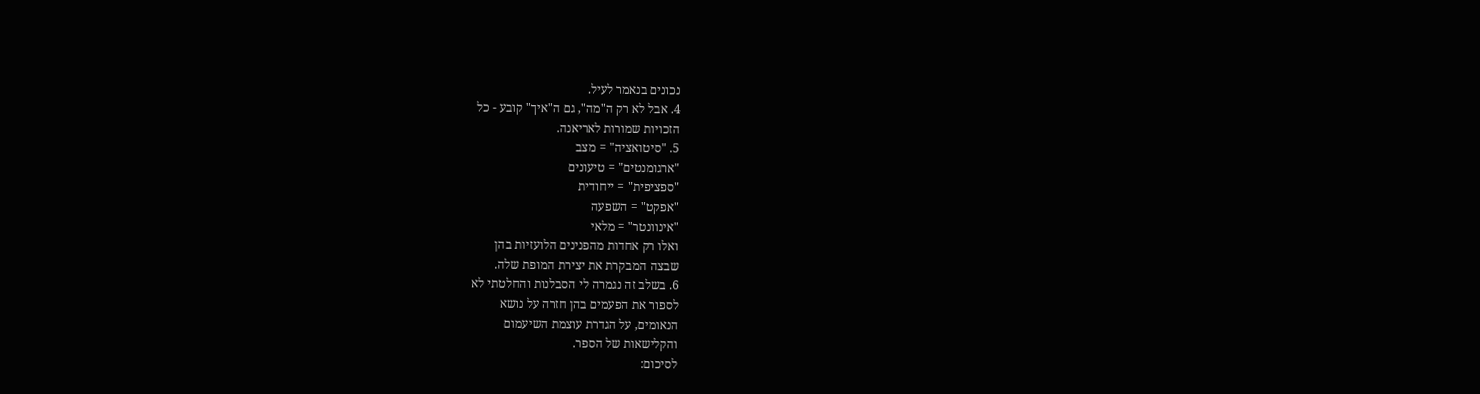נכונים בנאמר לעיל.
4. אבל לא רק ה"מה", גם ה"איך" קובע - כל
הזכויות שמורות לאריאנה.
5. "סיטואציה" = מצב
"ארגומנטים" = טיעונים
"ספציפית" = ייחודית
"אפקט" = השפעה
"אינוונטר" = מלאי
ואלו רק אחדות מהפנינים הלועזיות בהן
שבצה המבקרת את יצירת המופת שלה.
6. בשלב זה נגמרה לי הסבלנות והחלטתי לא
לספור את הפעמים בהן חזרה על נושא
הנאומים, על הגדרת עוצמת השיעמום
והקלישאות של הספר.
לסיכום: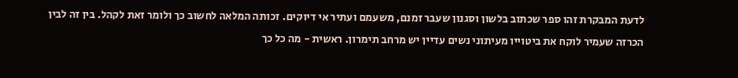לדעת המבקרת זהו ספר שכתוב בלשון וסגנון שעבר זמנם, משעמם ועתיר אי דיוקים. זכותה המלאה לחשוב כך ולומר זאת לקהל. בין זה לבין הכרזה שעמיר לוקח את ביטוייו מעיתוני נשים עדיין יש מרחב תימרון. ראשית - מה כל כך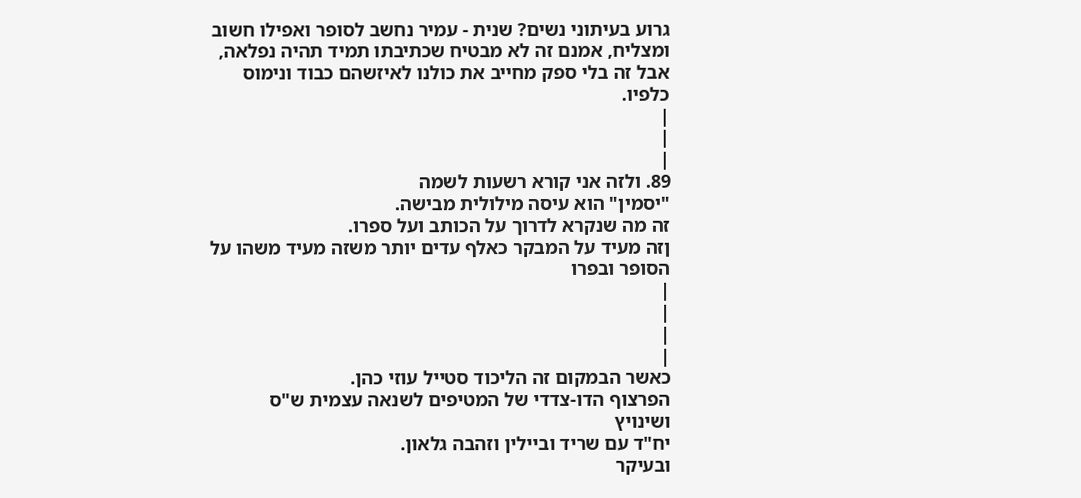גרוע בעיתוני נשים? שנית - עמיר נחשב לסופר ואפילו חשוב ומצליח, אמנם זה לא מבטיח שכתיבתו תמיד תהיה נפלאה, אבל זה בלי ספק מחייב את כולנו לאיזשהם כבוד ונימוס כלפיו.
|
|
|
89. ולזה אני קורא רשעות לשמה
"יסמין" הוא עיסה מילולית מבישה.
זה מה שנקרא לדרוך על הכותב ועל ספרו.
ןזה מעיד על המבקר כאלף עדים יותר משזה מעיד משהו על הסופר ובפרו
|
|
|
|
כאשר הבמקום זה הליכוד סטייל עוזי כהן.
הפרצוף הדו-צדדי של המטיפים לשנאה עצמית ש"ס ושינויץ
יח"ד עם שריד וביילין וזהבה גלאון.
ובעיקר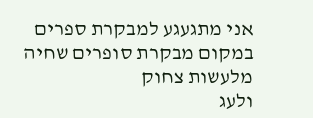אני מתגעגע למבקרת ספרים
במקום מבקרת סופרים שחיה מלעשות צחוק
ולעג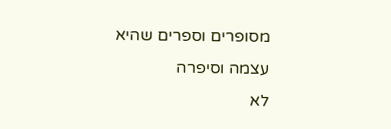מסופרים וספרים שהיא עצמה וסיפרה
לא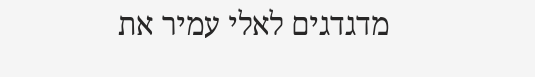מדגדגים לאלי עמיר את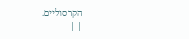הקרסוליים.
| |